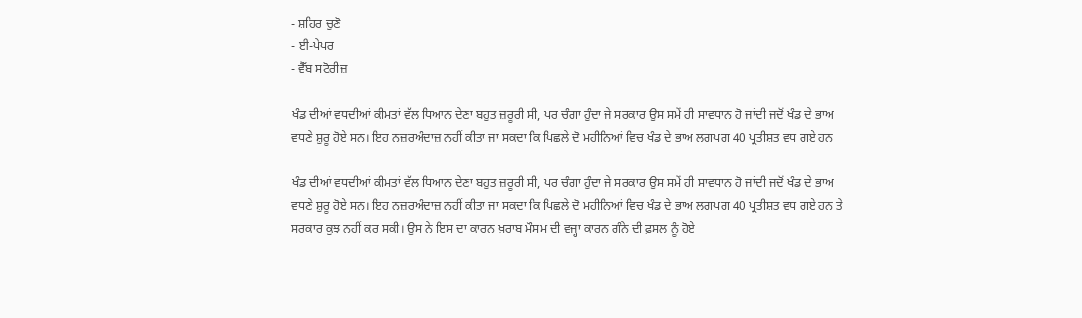- ਸ਼ਹਿਰ ਚੁਣੋ
- ਈ-ਪੇਪਰ
- ਵੈੱਬ ਸਟੋਰੀਜ਼

ਖੰਡ ਦੀਆਂ ਵਧਦੀਆਂ ਕੀਮਤਾਂ ਵੱਲ ਧਿਆਨ ਦੇਣਾ ਬਹੁਤ ਜ਼ਰੂਰੀ ਸੀ, ਪਰ ਚੰਗਾ ਹੁੰਦਾ ਜੇ ਸਰਕਾਰ ਉਸ ਸਮੇਂ ਹੀ ਸਾਵਧਾਨ ਹੋ ਜਾਂਦੀ ਜਦੋਂ ਖੰਡ ਦੇ ਭਾਅ ਵਧਣੇ ਸ਼ੁਰੂ ਹੋਏ ਸਨ। ਇਹ ਨਜ਼ਰਅੰਦਾਜ਼ ਨਹੀਂ ਕੀਤਾ ਜਾ ਸਕਦਾ ਕਿ ਪਿਛਲੇ ਦੋ ਮਹੀਨਿਆਂ ਵਿਚ ਖੰਡ ਦੇ ਭਾਅ ਲਗਪਗ 40 ਪ੍ਰਤੀਸ਼ਤ ਵਧ ਗਏ ਹਨ

ਖੰਡ ਦੀਆਂ ਵਧਦੀਆਂ ਕੀਮਤਾਂ ਵੱਲ ਧਿਆਨ ਦੇਣਾ ਬਹੁਤ ਜ਼ਰੂਰੀ ਸੀ, ਪਰ ਚੰਗਾ ਹੁੰਦਾ ਜੇ ਸਰਕਾਰ ਉਸ ਸਮੇਂ ਹੀ ਸਾਵਧਾਨ ਹੋ ਜਾਂਦੀ ਜਦੋਂ ਖੰਡ ਦੇ ਭਾਅ ਵਧਣੇ ਸ਼ੁਰੂ ਹੋਏ ਸਨ। ਇਹ ਨਜ਼ਰਅੰਦਾਜ਼ ਨਹੀਂ ਕੀਤਾ ਜਾ ਸਕਦਾ ਕਿ ਪਿਛਲੇ ਦੋ ਮਹੀਨਿਆਂ ਵਿਚ ਖੰਡ ਦੇ ਭਾਅ ਲਗਪਗ 40 ਪ੍ਰਤੀਸ਼ਤ ਵਧ ਗਏ ਹਨ ਤੇ ਸਰਕਾਰ ਕੁਝ ਨਹੀਂ ਕਰ ਸਕੀ। ਉਸ ਨੇ ਇਸ ਦਾ ਕਾਰਨ ਖ਼ਰਾਬ ਮੌਸਮ ਦੀ ਵਜ੍ਹਾ ਕਾਰਨ ਗੰਨੇ ਦੀ ਫ਼ਸਲ ਨੂੰ ਹੋਏ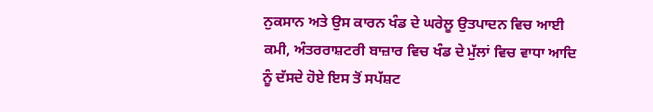ਨੁਕਸਾਨ ਅਤੇ ਉਸ ਕਾਰਨ ਖੰਡ ਦੇ ਘਰੇਲੂ ਉਤਪਾਦਨ ਵਿਚ ਆਈ ਕਮੀ, ਅੰਤਰਰਾਸ਼ਟਰੀ ਬਾਜ਼ਾਰ ਵਿਚ ਖੰਡ ਦੇ ਮੁੱਲਾਂ ਵਿਚ ਵਾਧਾ ਆਦਿ ਨੂੰ ਦੱਸਦੇ ਹੋਏ ਇਸ ਤੋਂ ਸਪੱਸ਼ਟ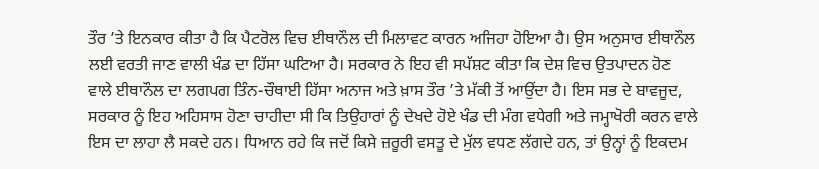ਤੌਰ ’ਤੇ ਇਨਕਾਰ ਕੀਤਾ ਹੈ ਕਿ ਪੈਟਰੋਲ ਵਿਚ ਈਥਾਨੌਲ ਦੀ ਮਿਲਾਵਟ ਕਾਰਨ ਅਜਿਹਾ ਹੋਇਆ ਹੈ। ਉਸ ਅਨੁਸਾਰ ਈਥਾਨੌਲ ਲਈ ਵਰਤੀ ਜਾਣ ਵਾਲੀ ਖੰਡ ਦਾ ਹਿੱਸਾ ਘਟਿਆ ਹੈ। ਸਰਕਾਰ ਨੇ ਇਹ ਵੀ ਸਪੱਸ਼ਟ ਕੀਤਾ ਕਿ ਦੇਸ਼ ਵਿਚ ਉਤਪਾਦਨ ਹੋਣ ਵਾਲੇ ਈਥਾਨੌਲ ਦਾ ਲਗਪਗ ਤਿੰਨ-ਚੌਥਾਈ ਹਿੱਸਾ ਅਨਾਜ ਅਤੇ ਖ਼ਾਸ ਤੌਰ ’ਤੇ ਮੱਕੀ ਤੋਂ ਆਉਂਦਾ ਹੈ। ਇਸ ਸਭ ਦੇ ਬਾਵਜੂਦ, ਸਰਕਾਰ ਨੂੰ ਇਹ ਅਹਿਸਾਸ ਹੋਣਾ ਚਾਹੀਦਾ ਸੀ ਕਿ ਤਿਉਹਾਰਾਂ ਨੂੰ ਦੇਖਦੇ ਹੋਏ ਖੰਡ ਦੀ ਮੰਗ ਵਧੇਗੀ ਅਤੇ ਜਮ੍ਹਾਖੋਰੀ ਕਰਨ ਵਾਲੇ ਇਸ ਦਾ ਲਾਹਾ ਲੈ ਸਕਦੇ ਹਨ। ਧਿਆਨ ਰਹੇ ਕਿ ਜਦੋਂ ਕਿਸੇ ਜ਼ਰੂਰੀ ਵਸਤੂ ਦੇ ਮੁੱਲ ਵਧਣ ਲੱਗਦੇ ਹਨ, ਤਾਂ ਉਨ੍ਹਾਂ ਨੂੰ ਇਕਦਮ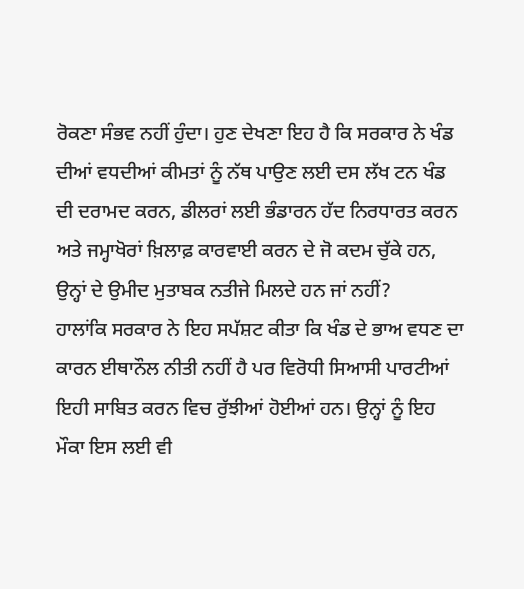ਰੋਕਣਾ ਸੰਭਵ ਨਹੀਂ ਹੁੰਦਾ। ਹੁਣ ਦੇਖਣਾ ਇਹ ਹੈ ਕਿ ਸਰਕਾਰ ਨੇ ਖੰਡ ਦੀਆਂ ਵਧਦੀਆਂ ਕੀਮਤਾਂ ਨੂੰ ਨੱਥ ਪਾਉਣ ਲਈ ਦਸ ਲੱਖ ਟਨ ਖੰਡ ਦੀ ਦਰਾਮਦ ਕਰਨ, ਡੀਲਰਾਂ ਲਈ ਭੰਡਾਰਨ ਹੱਦ ਨਿਰਧਾਰਤ ਕਰਨ ਅਤੇ ਜਮ੍ਹਾਖੋਰਾਂ ਖ਼ਿਲਾਫ਼ ਕਾਰਵਾਈ ਕਰਨ ਦੇ ਜੋ ਕਦਮ ਚੁੱਕੇ ਹਨ, ਉਨ੍ਹਾਂ ਦੇ ਉਮੀਦ ਮੁਤਾਬਕ ਨਤੀਜੇ ਮਿਲਦੇ ਹਨ ਜਾਂ ਨਹੀਂ?
ਹਾਲਾਂਕਿ ਸਰਕਾਰ ਨੇ ਇਹ ਸਪੱਸ਼ਟ ਕੀਤਾ ਕਿ ਖੰਡ ਦੇ ਭਾਅ ਵਧਣ ਦਾ ਕਾਰਨ ਈਥਾਨੌਲ ਨੀਤੀ ਨਹੀਂ ਹੈ ਪਰ ਵਿਰੋਧੀ ਸਿਆਸੀ ਪਾਰਟੀਆਂ ਇਹੀ ਸਾਬਿਤ ਕਰਨ ਵਿਚ ਰੁੱਝੀਆਂ ਹੋਈਆਂ ਹਨ। ਉਨ੍ਹਾਂ ਨੂੰ ਇਹ ਮੌਕਾ ਇਸ ਲਈ ਵੀ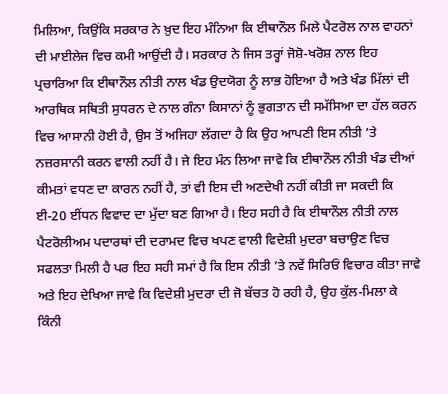ਮਿਲਿਆ, ਕਿਉਂਕਿ ਸਰਕਾਰ ਨੇ ਖ਼ੁਦ ਇਹ ਮੰਨਿਆ ਕਿ ਈਥਾਨੌਲ ਮਿਲੇ ਪੈਟਰੋਲ ਨਾਲ ਵਾਹਨਾਂ ਦੀ ਮਾਈਲੇਜ ਵਿਚ ਕਮੀ ਆਉਂਦੀ ਹੈ। ਸਰਕਾਰ ਨੇ ਜਿਸ ਤਰ੍ਹਾਂ ਜੋਸ਼ੋ-ਖਰੋਸ਼ ਨਾਲ ਇਹ ਪ੍ਰਚਾਰਿਆ ਕਿ ਈਥਾਨੌਲ ਨੀਤੀ ਨਾਲ ਖੰਡ ਉਦਯੋਗ ਨੂੰ ਲਾਭ ਹੋਇਆ ਹੈ ਅਤੇ ਖੰਡ ਮਿੱਲਾਂ ਦੀ ਆਰਥਿਕ ਸਥਿਤੀ ਸੁਧਰਨ ਦੇ ਨਾਲ ਗੰਨਾ ਕਿਸਾਨਾਂ ਨੂੰ ਭੁਗਤਾਨ ਦੀ ਸਮੱਸਿਆ ਦਾ ਹੱਲ ਕਰਨ ਵਿਚ ਆਸਾਨੀ ਹੋਈ ਹੈ, ਉਸ ਤੋਂ ਅਜਿਹਾ ਲੱਗਦਾ ਹੈ ਕਿ ਉਹ ਆਪਣੀ ਇਸ ਨੀਤੀ ’ਤੇ ਨਜ਼ਰਸਾਨੀ ਕਰਨ ਵਾਲੀ ਨਹੀਂ ਹੈ। ਜੇ ਇਹ ਮੰਨ ਲਿਆ ਜਾਵੇ ਕਿ ਈਥਾਨੌਲ ਨੀਤੀ ਖੰਡ ਦੀਆਂ ਕੀਮਤਾਂ ਵਧਣ ਦਾ ਕਾਰਨ ਨਹੀਂ ਹੈ, ਤਾਂ ਵੀ ਇਸ ਦੀ ਅਣਦੇਖੀ ਨਹੀਂ ਕੀਤੀ ਜਾ ਸਕਦੀ ਕਿ ਈ-20 ਈਂਧਨ ਵਿਵਾਦ ਦਾ ਮੁੱਦਾ ਬਣ ਗਿਆ ਹੈ। ਇਹ ਸਹੀ ਹੈ ਕਿ ਈਥਾਨੌਲ ਨੀਤੀ ਨਾਲ ਪੈਟਰੋਲੀਅਮ ਪਦਾਰਥਾਂ ਦੀ ਦਰਾਮਦ ਵਿਚ ਖਪਣ ਵਾਲੀ ਵਿਦੇਸ਼ੀ ਮੁਦਰਾ ਬਚਾਉਣ ਵਿਚ ਸਫਲਤਾ ਮਿਲੀ ਹੈ ਪਰ ਇਹ ਸਹੀ ਸਮਾਂ ਹੈ ਕਿ ਇਸ ਨੀਤੀ ’ਤੇ ਨਵੇਂ ਸਿਰਿਓਂ ਵਿਚਾਰ ਕੀਤਾ ਜਾਵੇ ਅਤੇ ਇਹ ਦੇਖਿਆ ਜਾਵੇ ਕਿ ਵਿਦੇਸ਼ੀ ਮੁਦਰਾ ਦੀ ਜੋ ਬੱਚਤ ਹੋ ਰਹੀ ਹੈ, ਉਹ ਕੁੱਲ-ਮਿਲਾ ਕੇ ਕਿੰਨੀ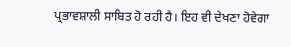ਪ੍ਰਭਾਵਸ਼ਾਲੀ ਸਾਬਿਤ ਹੋ ਰਹੀ ਹੈ। ਇਹ ਵੀ ਦੇਖਣਾ ਹੋਵੇਗਾ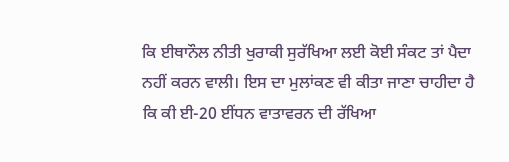ਕਿ ਈਥਾਨੌਲ ਨੀਤੀ ਖੁਰਾਕੀ ਸੁਰੱਖਿਆ ਲਈ ਕੋਈ ਸੰਕਟ ਤਾਂ ਪੈਦਾ ਨਹੀਂ ਕਰਨ ਵਾਲੀ। ਇਸ ਦਾ ਮੁਲਾਂਕਣ ਵੀ ਕੀਤਾ ਜਾਣਾ ਚਾਹੀਦਾ ਹੈ ਕਿ ਕੀ ਈ-20 ਈਂਧਨ ਵਾਤਾਵਰਨ ਦੀ ਰੱਖਿਆ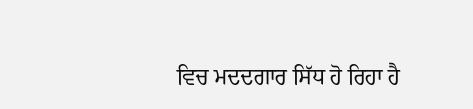ਵਿਚ ਮਦਦਗਾਰ ਸਿੱਧ ਹੋ ਰਿਹਾ ਹੈ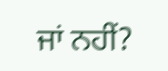ਜਾਂ ਨਹੀਂ?